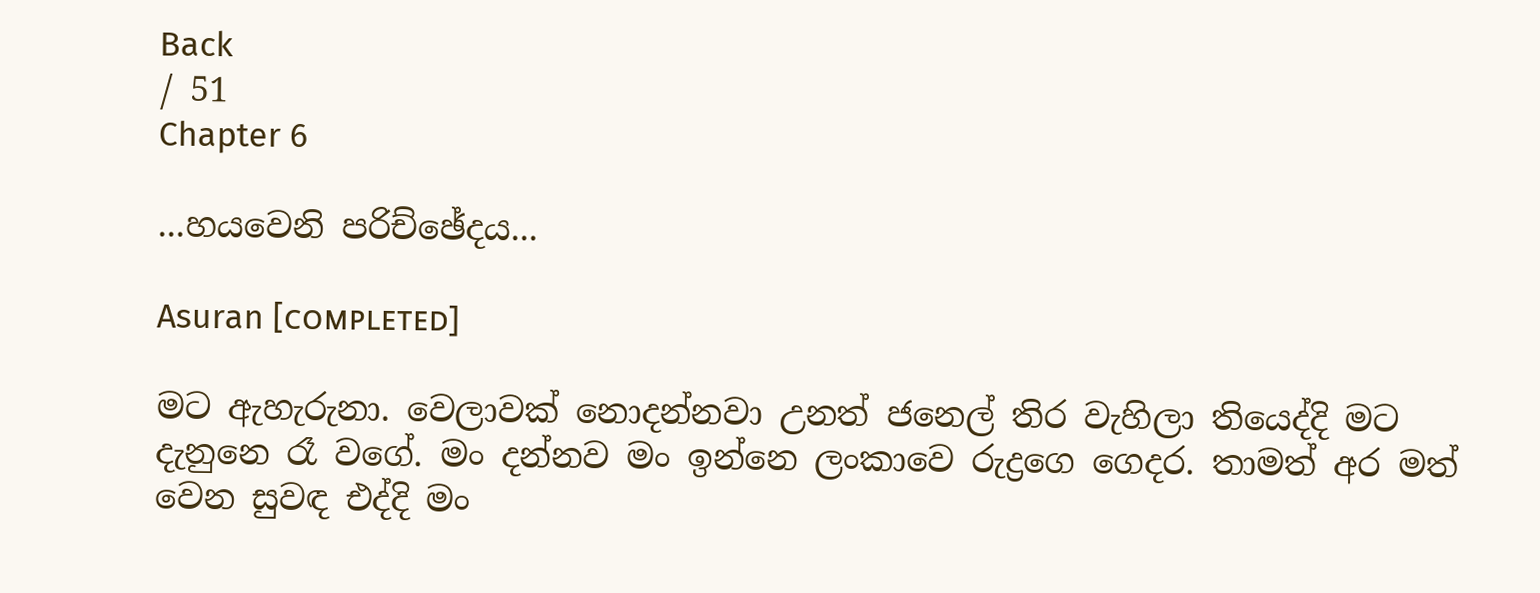Back
/ 51
Chapter 6

...හයවෙනි පරිච්ඡේදය...

Asuran [ᴄᴏᴍᴘʟᴇᴛᴇᴅ]

මට ඇහැරුනා. වෙලාවක් නොදන්නවා උනත් ජනෙල් තිර වැහිලා තියෙද්දි මට දැනුනෙ රෑ වගේ. මං දන්නව මං ඉන්නෙ ලංකාවෙ රුද්‍රගෙ ගෙදර. තාමත් අර මත් වෙන සුවඳ එද්දි මං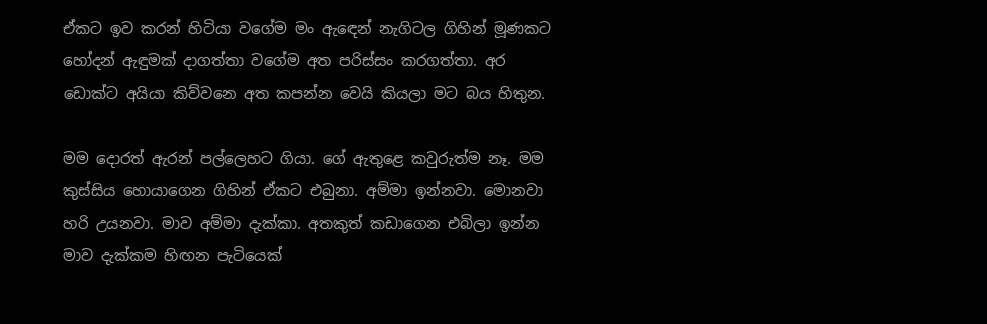ඒකට ඉව කරන් හිටියා වගේම මං ඇඳෙන් නැගිටල ගිහින් මූණකට හෝදන් ඇඳුමක් දාගත්තා වගේම අත පරිස්සං කරගත්තා. අර ඩොක්ට අයියා කිව්වනෙ අත කපන්න වෙයි කියලා මට බය හිතුන.

මම දොරත් ඇරන් පල්ලෙහට ගියා. ගේ ඇතුළෙ කවුරුත්ම නෑ. මම කුස්සිය හොයාගෙන ගිහින් ඒකට එබුනා. අම්මා ඉන්නවා. මොනවා හරි උයනවා. මාව අම්මා දැක්කා. අතකුත් කඩාගෙන එබිලා ඉන්න මාව දැක්කම හිඟන පැටියෙක්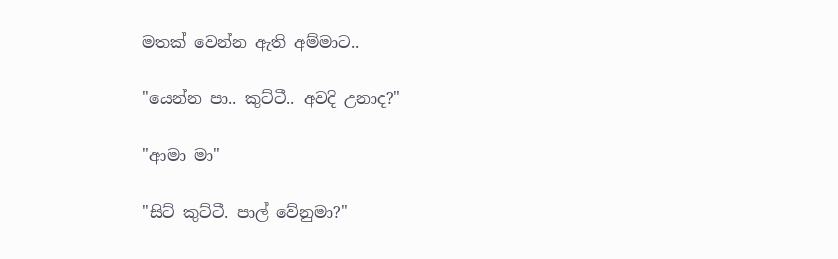මතක් වෙන්න ඇති අම්මාට..

"යෙන්න පා.. කුට්ටී.. අවදි උනාද?"

"ආමා මා"

"සිට් කුට්ටී. පාල් වේනුමා?"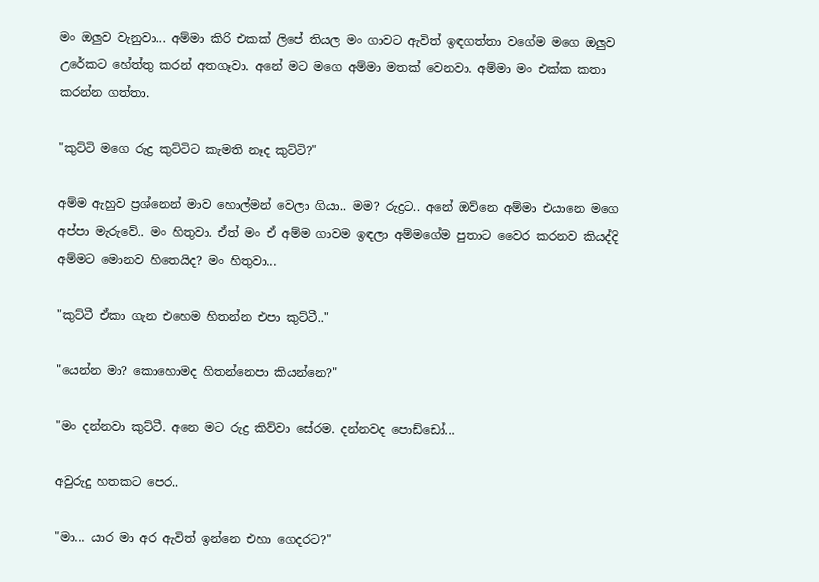මං ඔලුව වැනුවා... අම්මා කිරි එකක් ලිපේ තියල මං ගාවට ඇවිත් ඉඳගත්තා වගේම මගෙ ඔලුව උරේකට හේත්තු කරන් අතගෑවා. අනේ මට මගෙ අම්මා මතක් වෙනවා. අම්මා මං එක්ක කතා කරන්න ගත්තා.

"කුට්ටි මගෙ රුද්‍ර කුට්ටිට කැමති නෑද කුට්ටි?"

අම්ම ඇහුව ප්‍රශ්නෙන් මාව හොල්මන් වෙලා ගියා.. මම? රුද්‍රට.. අනේ ඔව්නෙ අම්මා එයානෙ මගෙ අප්පා මැරුවේ.. මං හිතුවා. ඒත් මං ඒ අම්ම ගාවම ඉඳලා අම්මගේම පුතාට වෛර කරනව කියද්දි අම්මට මොනව හිතෙයිද? මං හිතුවා...

"කුට්ටී ඒකා ගැන එහෙම හිතන්න එපා කුට්ටී.."

"යෙන්න මා? කොහොමද හිතන්නෙපා කියන්නෙ?"

"මං දන්නවා කුට්ටී. අනෙ මට රුද්‍ර කිව්වා සේරම. දන්නවද පොඩ්ඩෝ...

අවුරුදු හතකට පෙර..

"මා... යාර මා අර ඇවිත් ඉන්නෙ එහා ගෙදරට?"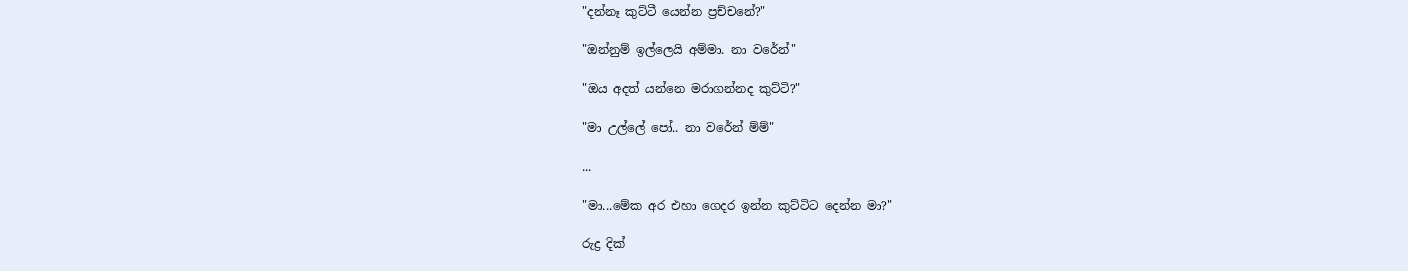"දන්නෑ කුට්ටී යෙන්න ප්‍රච්චනේ?"

"ඔන්නුම් ඉල්ලෙයි අම්මා. නා වරේන්"

"ඔය අදත් යන්නෙ මරාගන්නද කුට්ටි?"

"මා උල්ලේ පෝ.. නා වරේන් ම්ම්"

...

"මා...මේක අර එහා ගෙදර ඉන්න කුට්ටිට දෙන්න මා?"

රුද්‍ර දික්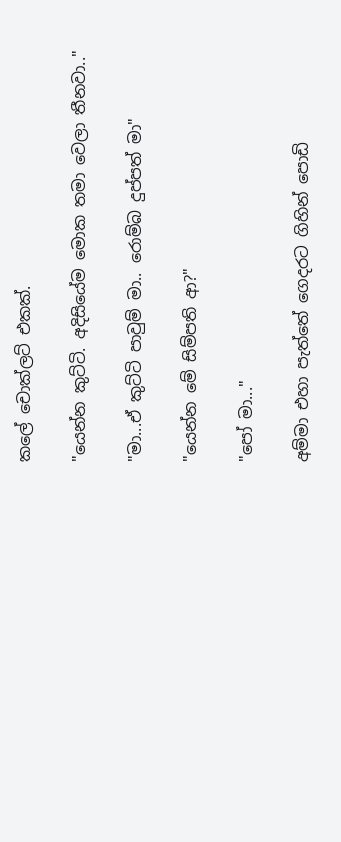කලේ චොක්ලට් එකක්.

"යෙන්න කුට්ටි. අදිසියේම මොක තමා වෙලා තීනවා.."

"මා...ඒ කුට්ටි පාවුම් මා.. රොම්බ දුප්පත් මා"

"යෙන්න මේ සිම්පති ආ?"

"පෝ මා..."

අම්මා එහා පැත්තේ ගෙදරට ගිහින් පොඩි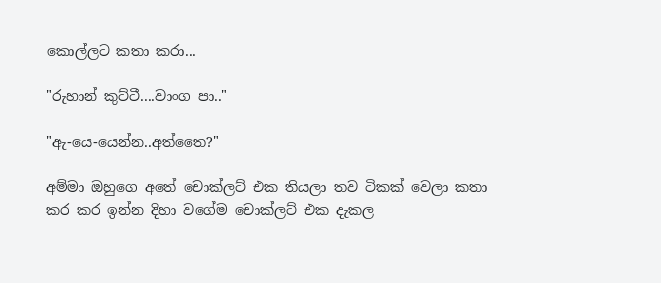කොල්ලට කතා කරා...

"රුහාන් කුට්ටී....වාංග පා.."

"ඇ-යෙ-යෙන්න..අත්තෛ?"

අම්මා ඔහුගෙ අතේ චොක්ලට් එක තියලා තව ටිකක් වෙලා කතා කර කර ඉන්න දිහා වගේම චොක්ලට් එක දැකල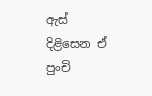ඇස් දිළිසෙන ඒ පුංචි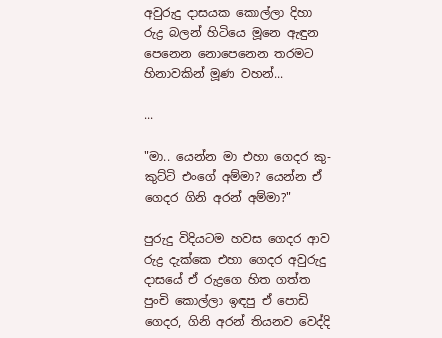අවුරුදු දාසයක කොල්ලා දිහා රුද්‍ර බලන් හිටියෙ මූනෙ ඇඳුන පෙනෙන නොපෙනෙන තරමට හිනාවකින් මූණ වහන්...

...

"මා.. යෙන්න මා එහා ගෙදර කු-කුට්ටි එංගේ අම්මා? යෙන්න ඒ ගෙදර ගිනි අරන් අම්මා?"

පුරුදු විදියටම හවස ගෙදර ආව රුද්‍ර දැක්කෙ එහා ගෙදර අවුරුදු දාසයේ ඒ රුද්‍රගෙ හිත ගත්ත පුංචි කොල්ලා ඉඳපු ඒ පොඩි ගෙදර, ගිනි අරන් තියනව වෙද්දි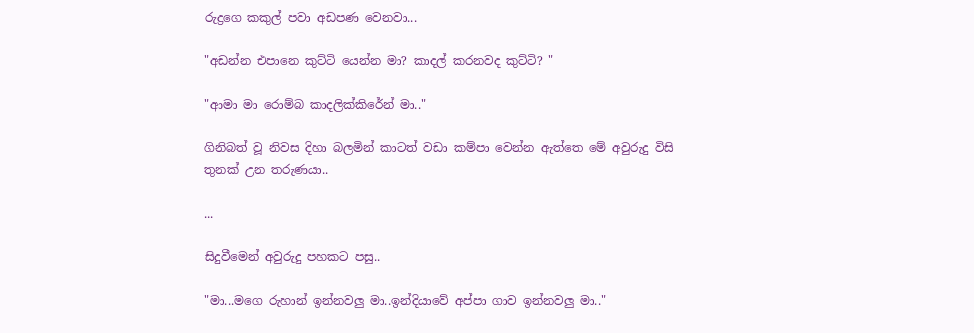රුද්‍රගෙ කකුල් පවා අඩපණ වෙනවා...

"අඩන්න එපානෙ කුට්ටි යෙන්න මා? කාදල් කරනවද කුට්ටි? "

"ආමා මා රොම්බ කාදලික්කිරේන් මා.."

ගිනිබත් වූ නිවස දිහා බලමින් කාටත් වඩා කම්පා වෙන්න ඇත්තෙ මේ අවුරුදු විසි තුනක් උන තරුණයා..

...

සිදුවීමෙන් අවුරුදු පහකට පසු..

"මා...මගෙ රුහාන් ඉන්නවලු මා..ඉන්දියාවේ අප්පා ගාව ඉන්නවලු මා.."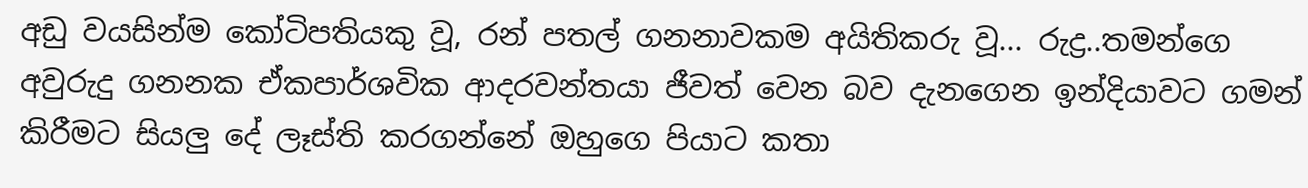අඩු වයසින්ම කෝටිපතියකු වූ, රන් පතල් ගනනාවකම අයිතිකරු වූ... රුද්‍ර..තමන්ගෙ අවුරුදු ගනනක ඒකපාර්ශවික ආදරවන්තයා ජීවත් වෙන බව දැනගෙන ඉන්දියාවට ගමන් කිරීමට සියලු දේ ලෑස්ති කරගන්නේ ඔහුගෙ පියාට කතා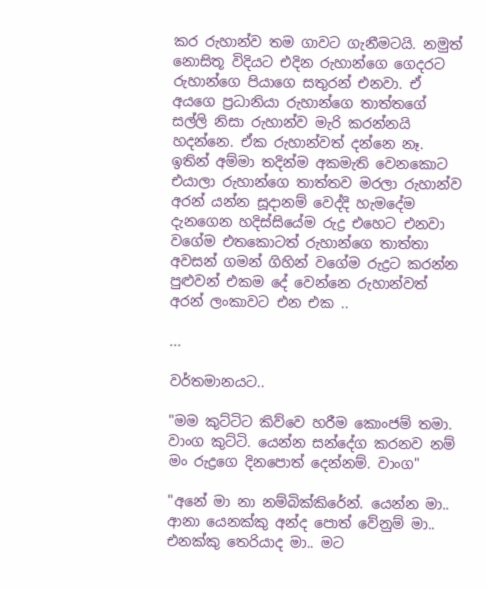කර රුහාන්ව තම ගාවට ගැනීමටයි. නමුත් නොසිතූ විදියට එදින රුහාන්ගෙ ගෙදරට රුහාන්ගෙ පියාගෙ සතුරන් එනවා. ඒ අයගෙ ප්‍රධානියා රුහාන්ගෙ තාත්තගේ සල්ලි නිසා රුහාන්ව මැරි කරන්නයි හදන්නෙ. ඒක රුහාන්වත් දන්නෙ නෑ. ඉතින් අම්මා තදින්ම අකමැති වෙනකොට එයාලා රුහාන්ගෙ තාත්තව මරලා රුහාන්ව අරන් යන්න සූදානම් වෙද්දි හැමදේම දැනගෙන හදිස්සියේම රුද්‍ර එහෙට එනවා වගේම එතකොටත් රුහාන්ගෙ තාත්තා අවසන් ගමන් ගිහින් වගේම රුද්‍රට කරන්න පුළුවන් එකම දේ වෙන්නෙ රුහාන්වත් අරන් ලංකාවට එන එක ..

...

වර්තමානයට..

"මම කුට්ටිට කිව්වෙ හරීම කොංජම් තමා. වාංග කුට්ටි. යෙන්න සන්දේග කරනව නම් මං රුද්‍රගෙ දිනපොත් දෙන්නම්. වාංග"

"අනේ මා නා නම්බික්කිරේන්. යෙන්න මා.. ආනා යෙනක්කු අන්ද පොත් වේනුම් මා.. එනක්කු තෙරියාද මා.. මට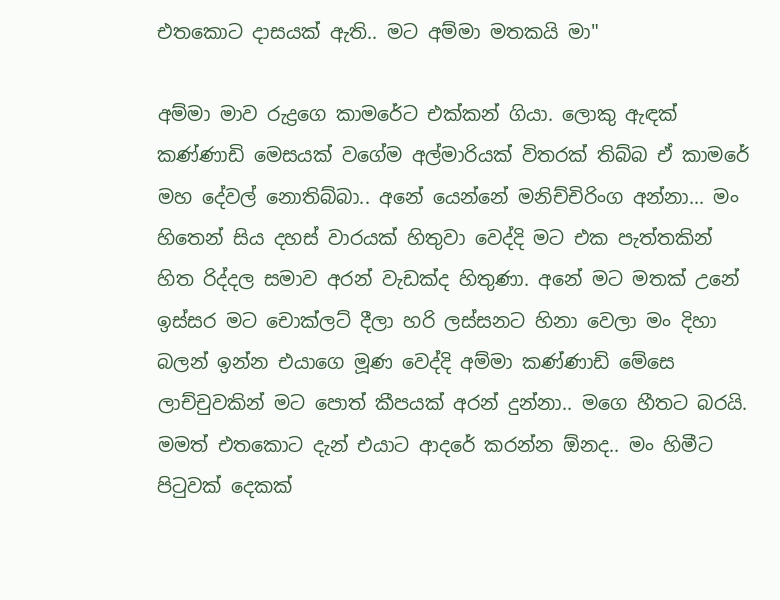එතකොට දාසයක් ඇති.. මට අම්මා මතකයි මා"

අම්මා මාව රුද්‍රගෙ කාමරේට එක්කන් ගියා. ලොකු ඇඳක් කණ්ණාඩි මෙසයක් වගේම අල්මාරියක් විතරක් තිබ්බ ඒ කාමරේ මහ දේවල් නොතිබ්බා.. අනේ යෙන්නේ මනිච්චිරිංග අන්නා... මං හිතෙන් සිය දහස් වාරයක් හිතුවා වෙද්දි මට එක පැත්තකින් හිත රිද්දල සමාව අරන් වැඩක්ද හිතුණා. අනේ මට මතක් උනේ ඉස්සර මට චොක්ලට් දීලා හරි ලස්සනට හිනා වෙලා මං දිහා බලන් ඉන්න එයාගෙ මූණ වෙද්දි අම්මා කණ්ණාඩි මේසෙ ලාච්චුවකින් මට පොත් කීපයක් අරන් දුන්නා.. මගෙ හීතට බරයි. මමත් එතකොට දැන් එයාට ආදරේ කරන්න ඕනද.. මං හිමීට පිටුවක් දෙකක්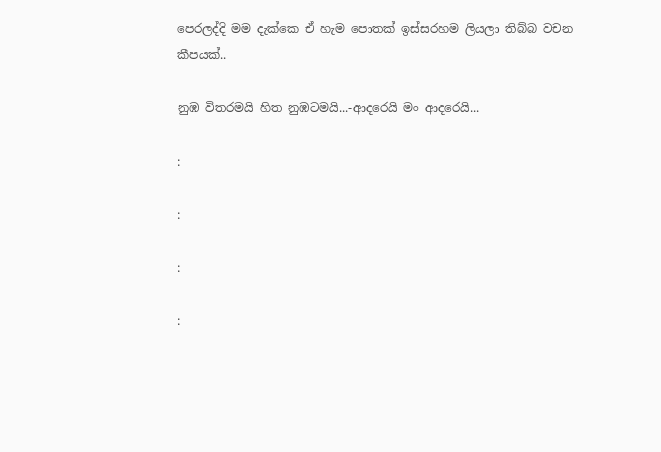පෙරලද්දි මම දැක්කෙ ඒ හැම පොතක් ඉස්සරහම ලියලා තිබ්බ වචන කීපයක්..

නුඹ විතරමයි හිත නුඹටමයි...-ආදරෙයි මං ආදරෙයි...

:

:

:

: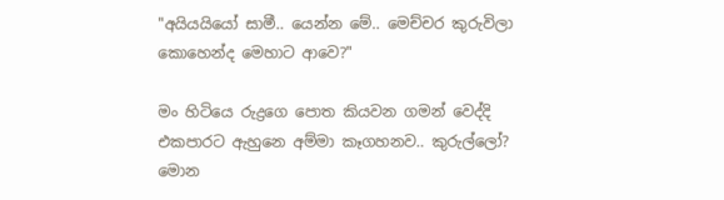"අයියයියෝ සාමී.. යෙන්න මේ.. මෙච්චර කුරුවිලා කොහෙන්ද මෙහාට ආවෙ?"

මං හිටියෙ රුද්‍රගෙ පොත කියවන ගමන් වෙද්දි එකපාරට ඇහුනෙ අම්මා කෑගහනව.. කුරුල්ලෝ? මොන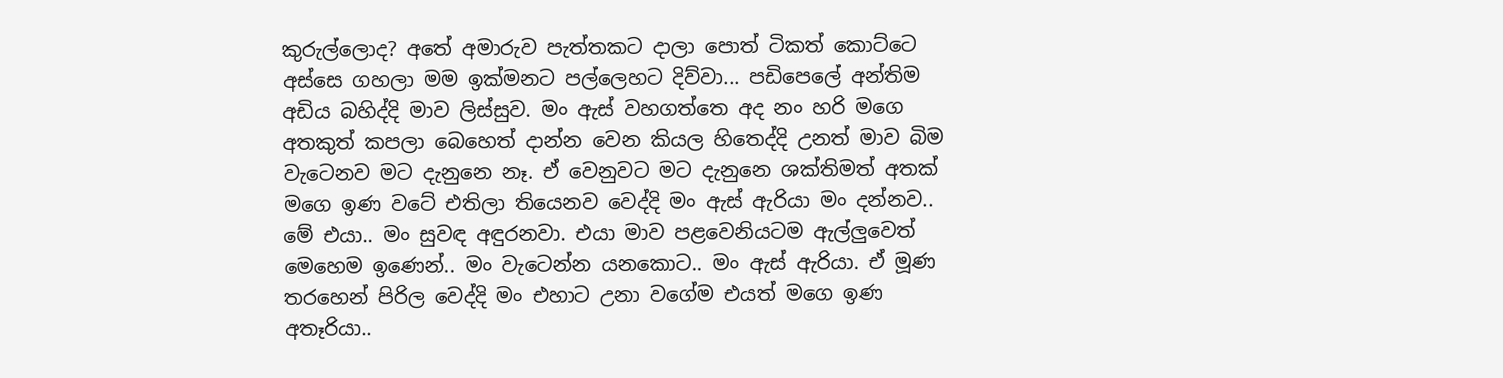කුරුල්ලොද? අතේ අමාරුව පැත්තකට දාලා පොත් ටිකත් කොට්ටෙ අස්සෙ ගහලා මම ඉක්මනට පල්ලෙහට දිව්වා... පඩිපෙලේ අන්තිම අඩිය බහිද්දි මාව ලිස්සුව. මං ඇස් වහගත්තෙ අද නං හරි මගෙ අතකුත් කපලා බෙහෙත් දාන්න වෙන කියල හිතෙද්දි උනත් මාව බිම වැටෙනව මට දැනුනෙ නෑ. ඒ වෙනුවට මට දැනුනෙ ශක්තිමත් අතක් මගෙ ඉණ වටේ එතිලා තියෙනව වෙද්දි මං ඇස් ඇරියා මං දන්නව.. මේ එයා.. මං සුවඳ අඳුරනවා. එයා මාව පළවෙනියටම ඇල්ලුවෙත් මෙහෙම ඉණෙන්.. මං වැටෙන්න යනකොට.. මං ඇස් ඇරියා. ඒ මූණ තරහෙන් පිරිල වෙද්දි මං එහාට උනා වගේම එයත් මගෙ ඉණ අතෑරියා..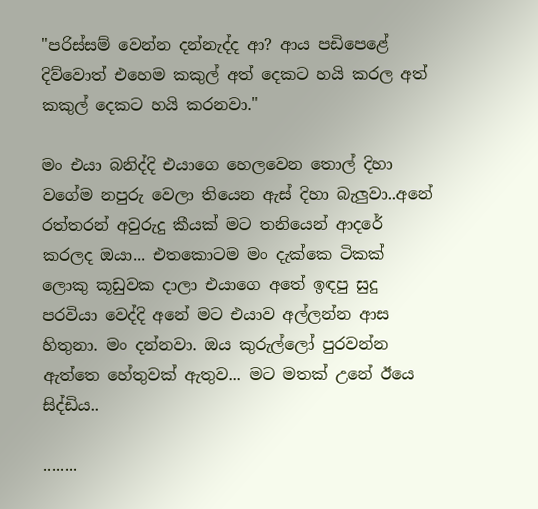"පරිස්සම් වෙන්න දන්නැද්ද ආ? ආය පඩිපෙළේ දිව්වොත් එහෙම කකුල් අත් දෙකට හයි කරල අත් කකුල් දෙකට හයි කරනවා."

මං එයා බනිද්දි එයාගෙ හෙලවෙන තොල් දිහා වගේම නපුරු වෙලා තියෙන ඇස් දිහා බැලුවා..අනේ රත්තරන් අවුරුදු කීයක් මට තනියෙන් ආදරේ කරලද ඔයා... එතකොටම මං දැක්කෙ ටිකක් ලොකු කූඩුවක දාලා එයාගෙ අතේ ඉඳපු සුදු පරවියා වෙද්දි අනේ මට එයාව අල්ලන්න ආස හිතුනා. මං දන්නවා. ඔය කුරුල්ලෝ පුරවන්න ඇත්තෙ හේතුවක් ඇතුව... මට මතක් උනේ ඊයෙ සිද්ඩිය..

........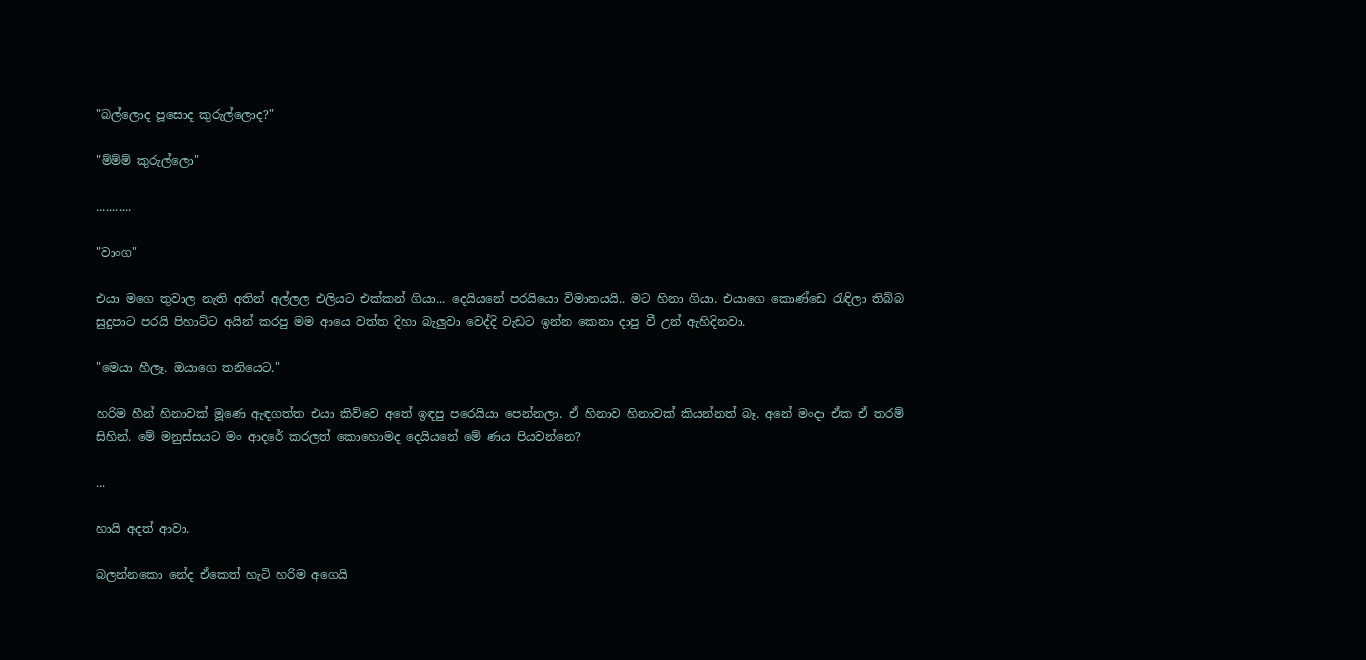"බල්ලොද පූසොද කුරුල්ලොද?"

"ම්ම්ම් කුරුල්ලො"

...........

"වාංග"

එයා මගෙ තුවාල නැති අතින් අල්ලල එලියට එක්කන් ගියා... දෙයියනේ පරයියො විමානයයි.. මට හිනා ගියා. එයාගෙ කොණ්ඩෙ රැඳිලා තිබ්බ සුදුපාට පරයි පිහාට්ට අයින් කරපු මම ආයෙ වත්ත දිහා බැලුවා වෙද්දි වැඩට ඉන්න කෙනා දාපු වී උන් ඇහිදිනවා.

"මෙයා හීලෑ. ඔයාගෙ තනියෙට."

හරිම හීන් හිනාවක් මූණෙ ඇඳගත්ත එයා කිව්වෙ අතේ ඉඳපු පරෙයියා පෙන්නලා. ඒ හිනාව හිනාවක් කියන්නත් බෑ. අනේ මංදා ඒක ඒ තරම් සිහින්. මේ මනුස්සයට මං ආදරේ කරලත් කොහොමද දෙයියනේ මේ ණය පියවන්නෙ?

...

හායි අදත් ආවා.

බලන්නකො නේද ඒකෙත් හැටි හරිම අගෙයි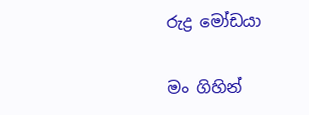රුද්‍ර මෝඩයා

මං ගිහින්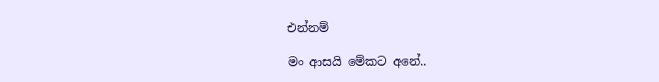එන්නම්

මං ආසයි මේකට අනේ..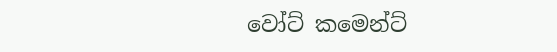වෝට් කමෙන්ට්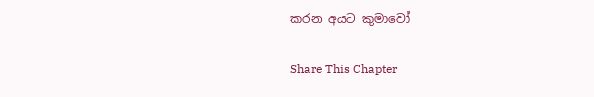කරන අයට කුමාවෝ

Share This Chapter